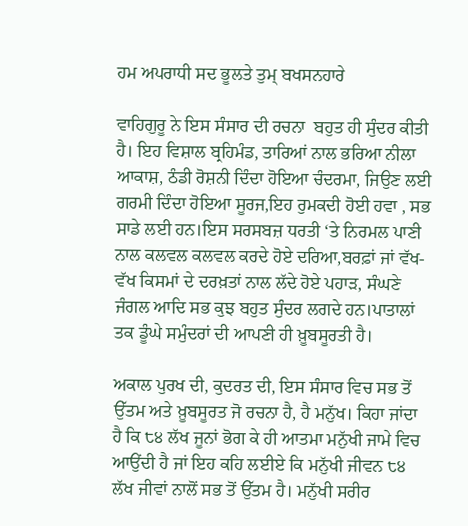ਹਮ ਅਪਰਾਧੀ ਸਦ ਭੂਲਤੇ ਤੁਮ੍‍ ਬਖਸਨਹਾਰੇ

ਵਾਹਿਗੁਰੂ ਨੇ ਇਸ ਸੰਸਾਰ ਦੀ ਰਚਨਾ  ਬਹੁਤ ਹੀ ਸੁੰਦਰ ਕੀਤੀ ਹੈ। ਇਹ ਵਿਸ਼ਾਲ ਬ੍ਰਹਿਮੰਡ, ਤਾਰਿਆਂ ਨਾਲ ਭਰਿਆ ਨੀਲਾ ਆਕਾਸ਼, ਠੰਡੀ ਰੋਸ਼ਨੀ ਦਿੰਦਾ ਹੋਇਆ ਚੰਦਰਮਾ, ਜਿਉਣ ਲਈ ਗਰਮੀ ਦਿੰਦਾ ਹੋਇਆ ਸੂਰਜ,ਇਹ ਰੁਮਕਦੀ ਹੋਈ ਹਵਾ , ਸਭ ਸਾਡੇ ਲਈ ਹਨ।ਇਸ ਸਰਸਬਜ਼ ਧਰਤੀ ‘ਤੇ ਨਿਰਮਲ ਪਾਣੀ ਨਾਲ ਕਲਵਲ ਕਲਵਲ ਕਰਦੇ ਹੋਏ ਦਰਿਆ,ਬਰਫ਼ਾਂ ਜਾਂ ਵੱਖ-ਵੱਖ ਕਿਸਮਾਂ ਦੇ ਦਰਖ਼ਤਾਂ ਨਾਲ ਲੱਦੇ ਹੋਏ ਪਹਾੜ, ਸੰਘਣੇ ਜੰਗਲ ਆਦਿ ਸਭ ਕੁਝ ਬਹੁਤ ਸੁੰਦਰ ਲਗਦੇ ਹਨ।ਪਾਤਾਲਾਂ ਤਕ ਡੂੰਘੇ ਸਮੁੰਦਰਾਂ ਦੀ ਆਪਣੀ ਹੀ ਖ਼ੂਬਸੂਰਤੀ ਹੈ।

ਅਕਾਲ ਪੁਰਖ ਦੀ, ਕੁਦਰਤ ਦੀ, ਇਸ ਸੰਸਾਰ ਵਿਚ ਸਭ ਤੋਂ ਉੱਤਮ ਅਤੇ ਖ਼ੂਬਸੂਰਤ ਜੋ ਰਚਨਾ ਹੈ, ਹੈ ਮਨੁੱਖ। ਕਿਹਾ ਜਾਂਦਾ ਹੈ ਕਿ ੮੪ ਲੱਖ ਜੂਨਾਂ ਭੋਗ ਕੇ ਹੀ ਆਤਮਾ ਮਨੁੱਖੀ ਜਾਮੇ ਵਿਚ ਆਉਂਦੀ ਹੈ ਜਾਂ ਇਹ ਕਹਿ ਲਈਏ ਕਿ ਮਨੁੱਖੀ ਜੀਵਨ ੮੪ ਲੱਖ ਜੀਵਾਂ ਨਾਲੋਂ ਸਭ ਤੋਂ ਉੱਤਮ ਹੈ। ਮਨੁੱਖੀ ਸਰੀਰ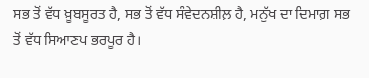ਸਭ ਤੋਂ ਵੱਧ ਖ਼ੂਬਸੂਰਤ ਹੈ, ਸਭ ਤੋਂ ਵੱਧ ਸੰਵੇਦਨਸ਼ੀਲ਼ ਹੈ, ਮਨੁੱਖ ਦਾ ਦਿਮਾਗ਼ ਸਭ ਤੋਂ ਵੱਧ ਸਿਆਣਪ ਭਰਪੂਰ ਹੈ।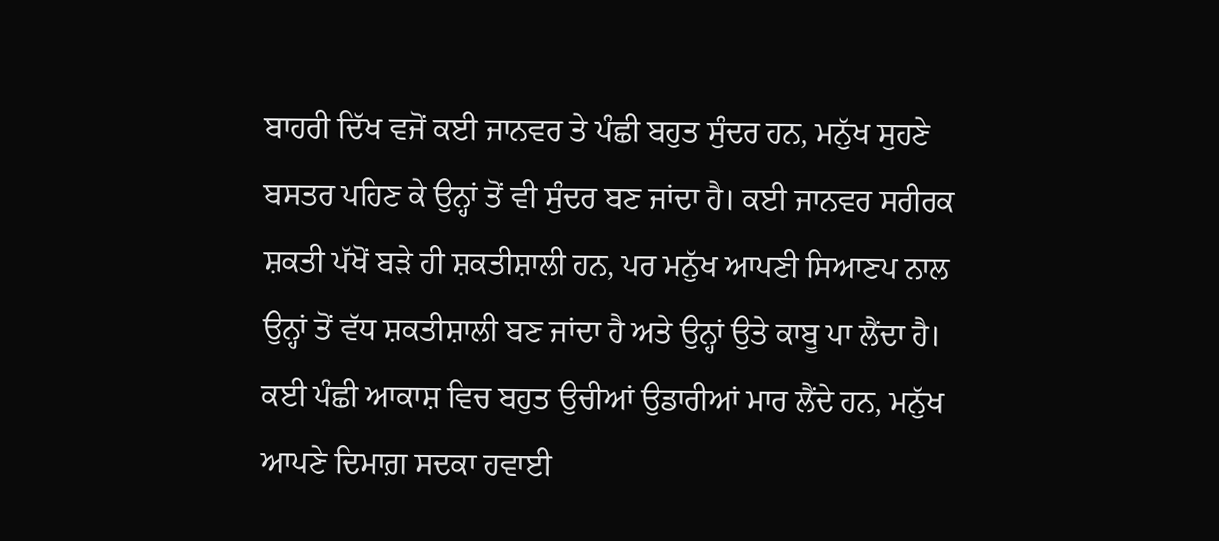ਬਾਹਰੀ ਦਿੱਖ ਵਜੋਂ ਕਈ ਜਾਨਵਰ ਤੇ ਪੰਛੀ ਬਹੁਤ ਸੁੰਦਰ ਹਨ, ਮਨੁੱਖ ਸੁਹਣੇ ਬਸਤਰ ਪਹਿਣ ਕੇ ਉਨ੍ਹਾਂ ਤੋਂ ਵੀ ਸੁੰਦਰ ਬਣ ਜਾਂਦਾ ਹੈ। ਕਈ ਜਾਨਵਰ ਸਰੀਰਕ ਸ਼ਕਤੀ ਪੱਖੋਂ ਬੜੇ ਹੀ ਸ਼ਕਤੀਸ਼ਾਲੀ ਹਨ, ਪਰ ਮਨੁੱਖ ਆਪਣੀ ਸਿਆਣਪ ਨਾਲ ਉਨ੍ਹਾਂ ਤੋਂ ਵੱਧ ਸ਼ਕਤੀਸ਼ਾਲੀ ਬਣ ਜਾਂਦਾ ਹੈ ਅਤੇ ਉਨ੍ਹਾਂ ਉਤੇ ਕਾਬੂ ਪਾ ਲੈਂਦਾ ਹੈ। ਕਈ ਪੰਛੀ ਆਕਾਸ਼ ਵਿਚ ਬਹੁਤ ਉਚੀਆਂ ਉਡਾਰੀਆਂ ਮਾਰ ਲੈਂਦੇ ਹਨ, ਮਨੁੱਖ ਆਪਣੇ ਦਿਮਾਗ਼ ਸਦਕਾ ਹਵਾਈ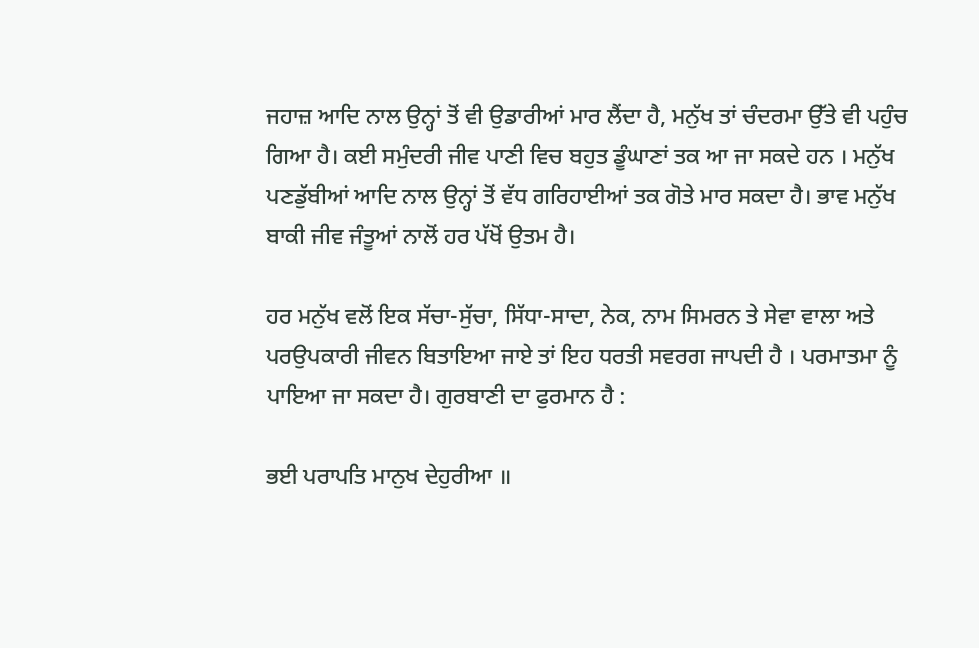ਜਹਾਜ਼ ਆਦਿ ਨਾਲ ਉਨ੍ਹਾਂ ਤੋਂ ਵੀ ਉਡਾਰੀਆਂ ਮਾਰ ਲੈਂਦਾ ਹੈ, ਮਨੁੱਖ ਤਾਂ ਚੰਦਰਮਾ ਉੱਤੇ ਵੀ ਪਹੁੰਚ ਗਿਆ ਹੈ। ਕਈ ਸਮੁੰਦਰੀ ਜੀਵ ਪਾਣੀ ਵਿਚ ਬਹੁਤ ਡੂੰਘਾਣਾਂ ਤਕ ਆ ਜਾ ਸਕਦੇ ਹਨ । ਮਨੁੱਖ ਪਣਡੁੱਬੀਆਂ ਆਦਿ ਨਾਲ ਉਨ੍ਹਾਂ ਤੋਂ ਵੱਧ ਗਰਿਹਾਈਆਂ ਤਕ ਗੋਤੇ ਮਾਰ ਸਕਦਾ ਹੈ। ਭਾਵ ਮਨੁੱਖ ਬਾਕੀ ਜੀਵ ਜੰਤੂਆਂ ਨਾਲੋਂ ਹਰ ਪੱਖੋਂ ਉਤਮ ਹੈ।

ਹਰ ਮਨੁੱਖ ਵਲੋਂ ਇਕ ਸੱਚਾ-ਸੁੱਚਾ, ਸਿੱਧਾ-ਸਾਦਾ, ਨੇਕ, ਨਾਮ ਸਿਮਰਨ ਤੇ ਸੇਵਾ ਵਾਲਾ ਅਤੇ ਪਰਉਪਕਾਰੀ ਜੀਵਨ ਬਿਤਾਇਆ ਜਾਏ ਤਾਂ ਇਹ ਧਰਤੀ ਸਵਰਗ ਜਾਪਦੀ ਹੈ । ਪਰਮਾਤਮਾ ਨੂੰ ਪਾਇਆ ਜਾ ਸਕਦਾ ਹੈ। ਗੁਰਬਾਣੀ ਦਾ ਫੁਰਮਾਨ ਹੈ :

ਭਈ ਪਰਾਪਤਿ ਮਾਨੁਖ ਦੇਹੁਰੀਆ ॥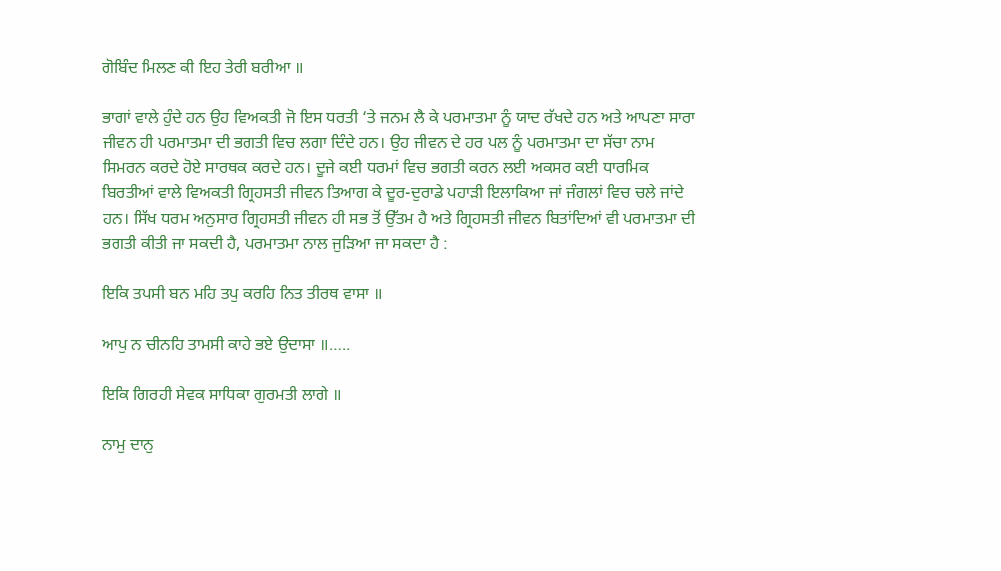ਗੋਬਿੰਦ ਮਿਲਣ ਕੀ ਇਹ ਤੇਰੀ ਬਰੀਆ ॥

ਭਾਗਾਂ ਵਾਲੇ ਹੁੰਦੇ ਹਨ ਉਹ ਵਿਅਕਤੀ ਜੋ ਇਸ ਧਰਤੀ ‘ਤੇ ਜਨਮ ਲੈ ਕੇ ਪਰਮਾਤਮਾ ਨੂੰ ਯਾਦ ਰੱਖਦੇ ਹਨ ਅਤੇ ਆਪਣਾ ਸਾਰਾ ਜੀਵਨ ਹੀ ਪਰਮਾਤਮਾ ਦੀ ਭਗਤੀ ਵਿਚ ਲਗਾ ਦਿੰਦੇ ਹਨ। ਉਹ ਜੀਵਨ ਦੇ ਹਰ ਪਲ ਨੂੰ ਪਰਮਾਤਮਾ ਦਾ ਸੱਚਾ ਨਾਮ ਸਿਮਰਨ ਕਰਦੇ ਹੋਏ ਸਾਰਥਕ ਕਰਦੇ ਹਨ। ਦੂਜੇ ਕਈ ਧਰਮਾਂ ਵਿਚ ਭਗਤੀ ਕਰਨ ਲਈ ਅਕਸਰ ਕਈ ਧਾਰਮਿਕ ਬਿਰਤੀਆਂ ਵਾਲੇ ਵਿਅਕਤੀ ਗ੍ਰਿਹਸਤੀ ਜੀਵਨ ਤਿਆਗ ਕੇ ਦੂਰ-ਦੁਰਾਡੇ ਪਹਾੜੀ ਇਲਾਕਿਆ ਜਾਂ ਜੰਗਲਾਂ ਵਿਚ ਚਲੇ ਜਾਂਦੇ ਹਨ। ਸਿੱਖ ਧਰਮ ਅਨੁਸਾਰ ਗ੍ਰਿਹਸਤੀ ਜੀਵਨ ਹੀ ਸਭ ਤੋਂ ਉੱਤਮ ਹੈ ਅਤੇ ਗ੍ਰਿਹਸਤੀ ਜੀਵਨ ਬਿਤਾਂਦਿਆਂ ਵੀ ਪਰਮਾਤਮਾ ਦੀ ਭਗਤੀ ਕੀਤੀ ਜਾ ਸਕਦੀ ਹੈ, ਪਰਮਾਤਮਾ ਨਾਲ ਜੁੜਿਆ ਜਾ ਸਕਦਾ ਹੈ :

ਇਕਿ ਤਪਸੀ ਬਨ ਮਹਿ ਤਪੁ ਕਰਹਿ ਨਿਤ ਤੀਰਥ ਵਾਸਾ ॥

ਆਪੁ ਨ ਚੀਨਹਿ ਤਾਮਸੀ ਕਾਹੇ ਭਏ ਉਦਾਸਾ ॥…..

ਇਕਿ ਗਿਰਹੀ ਸੇਵਕ ਸਾਧਿਕਾ ਗੁਰਮਤੀ ਲਾਗੇ ॥

ਨਾਮੁ ਦਾਨੁ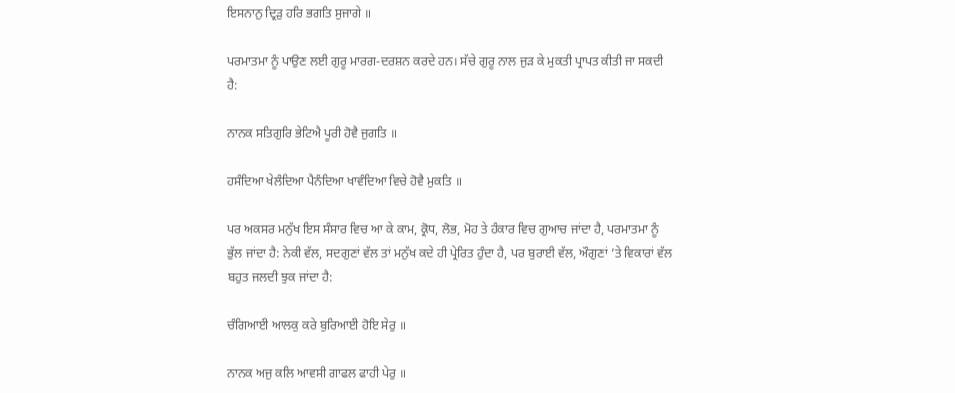ਇਸਨਾਨੁ ਦ੍ਰਿੜੁ ਹਰਿ ਭਗਤਿ ਸੁਜਾਗੇ ॥

ਪਰਮਾਤਮਾ ਨੂੰ ਪਾਉਣ ਲਈ ਗੁਰੂ ਮਾਰਗ-ਦਰਸ਼ਨ ਕਰਦੇ ਹਨ। ਸੱਚੇ ਗੁਰੂ ਨਾਲ ਜੁੜ ਕੇ ਮੁਕਤੀ ਪ੍ਰਾਪਤ ਕੀਤੀ ਜਾ ਸਕਦੀ ਹੈ:

ਨਾਨਕ ਸਤਿਗੁਰਿ ਭੇਟਿਐ ਪੂਰੀ ਹੋਵੈ ਜੁਗਤਿ ॥

ਹਸੰਦਿਆ ਖੇਲੰਦਿਆ ਪੈਨੰਦਿਆ ਖਾਵੰਦਿਆ ਵਿਚੇ ਹੋਵੈ ਮੁਕਤਿ ॥

ਪਰ ਅਕਸਰ ਮਨੁੱਖ ਇਸ ਸੰਸਾਰ ਵਿਚ ਆ ਕੇ ਕਾਮ, ਕ੍ਰੋਧ, ਲੋਭ, ਮੋਹ ਤੇ ਹੰਕਾਰ ਵਿਚ ਗੁਆਚ ਜਾਂਦਾ ਹੈ, ਪਰਮਾਤਮਾ ਨੂੰ ਭੁੱਲ ਜਾਂਦਾ ਹੈ: ਨੇਕੀ ਵੱਲ, ਸਦਗੁਣਾਂ ਵੱਲ ਤਾਂ ਮਨੁੱਖ ਕਦੇ ਹੀ ਪ੍ਰੇਰਿਤ ਹੁੰਦਾ ਹੈ, ਪਰ ਬੁਰਾਈ ਵੱਲ, ਔਗੁਣਾਂ ’ਤੇ ਵਿਕਾਰਾਂ ਵੱਲ ਬਹੁਤ ਜਲਦੀ ਝੁਕ ਜਾਂਦਾ ਹੈ:

ਚੰਗਿਆੲਂੀ ਆਲਕੁ ਕਰੇ ਬੁਰਿਆੲਂੀ ਹੋਇ ਸੇਰੁ ॥

ਨਾਨਕ ਅਜੁ ਕਲਿ ਆਵਸੀ ਗਾਫਲ ਫਾਹੀ ਪੇਰੁ ॥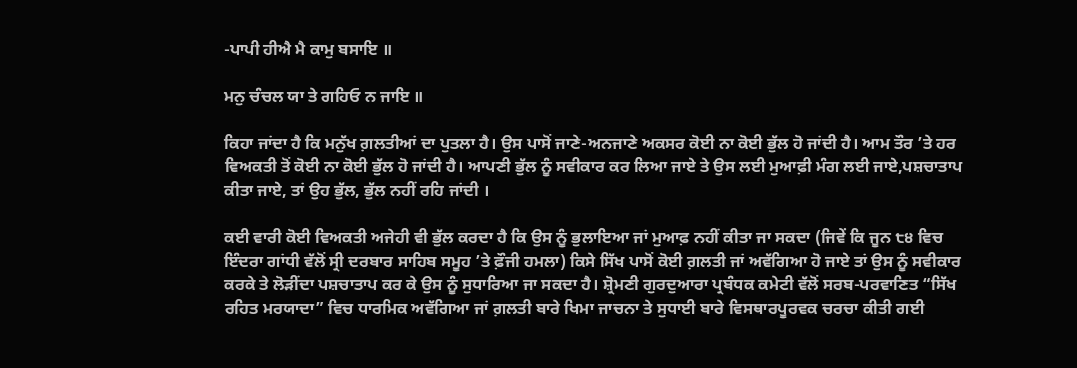-ਪਾਪੀ ਹੀਐ ਮੈ ਕਾਮੁ ਬਸਾਇ ॥

ਮਨੁ ਚੰਚਲ ਯਾ ਤੇ ਗਹਿਓ ਨ ਜਾਇ ॥

ਕਿਹਾ ਜਾਂਦਾ ਹੈ ਕਿ ਮਨੁੱਖ ਗ਼ਲਤੀਆਂ ਦਾ ਪੁਤਲਾ ਹੈ। ਉਸ ਪਾਸੋਂ ਜਾਣੇ-ਅਨਜਾਣੇ ਅਕਸਰ ਕੋਈ ਨਾ ਕੋਈ ਭੁੱਲ ਹੋ ਜਾਂਦੀ ਹੈ। ਆਮ ਤੌਰ ’ਤੇ ਹਰ ਵਿਅਕਤੀ ਤੋਂ ਕੋਈ ਨਾ ਕੋਈ ਭੁੱਲ ਹੋ ਜਾਂਦੀ ਹੈ। ਆਪਣੀ ਭੁੱਲ ਨੂੰ ਸਵੀਕਾਰ ਕਰ ਲਿਆ ਜਾਏ ਤੇ ਉਸ ਲਈ ਮੁਆਫ਼ੀ ਮੰਗ ਲਈ ਜਾਏ,ਪਸ਼ਚਾਤਾਪ ਕੀਤਾ ਜਾਏ, ਤਾਂ ਉਹ ਭੁੱਲ, ਭੁੱਲ ਨਹੀਂ ਰਹਿ ਜਾਂਦੀ ।

ਕਈ ਵਾਰੀ ਕੋਈ ਵਿਅਕਤੀ ਅਜੇਹੀ ਵੀ ਭੁੱਲ ਕਰਦਾ ਹੈ ਕਿ ਉਸ ਨੂੰ ਭੁਲਾਇਆ ਜਾਂ ਮੁਆਫ਼ ਨਹੀਂ ਕੀਤਾ ਜਾ ਸਕਦਾ (ਜਿਵੇਂ ਕਿ ਜੂਨ ੮੪ ਵਿਚ ਇੰਦਰਾ ਗਾਂਧੀ ਵੱਲੋਂ ਸ੍ਰੀ ਦਰਬਾਰ ਸਾਹਿਬ ਸਮੂਹ ’ਤੇ ਫ਼ੌਜੀ ਹਮਲਾ) ਕਿਸੇ ਸਿੱਖ ਪਾਸੋਂ ਕੋਈ ਗ਼ਲਤੀ ਜਾਂ ਅਵੱਗਿਆ ਹੋ ਜਾਏ ਤਾਂ ਉਸ ਨੂੰ ਸਵੀਕਾਰ ਕਰਕੇ ਤੇ ਲੋੜੀਂਦਾ ਪਸ਼ਚਾਤਾਪ ਕਰ ਕੇ ਉਸ ਨੂੰ ਸੁਧਾਰਿਆ ਜਾ ਸਕਦਾ ਹੈ। ਸ਼੍ਰੋਮਣੀ ਗੁਰਦੁਆਰਾ ਪ੍ਰਬੰਧਕ ਕਮੇਟੀ ਵੱਲੋਂ ਸਰਬ-ਪਰਵਾਣਿਤ “ਸਿੱਖ ਰਹਿਤ ਮਰਯਾਦਾ” ਵਿਚ ਧਾਰਮਿਕ ਅਵੱਗਿਆ ਜਾਂ ਗ਼ਲਤੀ ਬਾਰੇ ਖਿਮਾ ਜਾਚਨਾ ਤੇ ਸੁਧਾਈ ਬਾਰੇ ਵਿਸਥਾਰਪੂਰਵਕ ਚਰਚਾ ਕੀਤੀ ਗਈ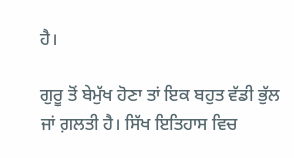ਹੈ।

ਗੁਰੂ ਤੋਂ ਬੇਮੁੱਖ ਹੋਣਾ ਤਾਂ ਇਕ ਬਹੁਤ ਵੱਡੀ ਭੁੱਲ ਜਾਂ ਗ਼ਲਤੀ ਹੈ। ਸਿੱਖ ਇਤਿਹਾਸ ਵਿਚ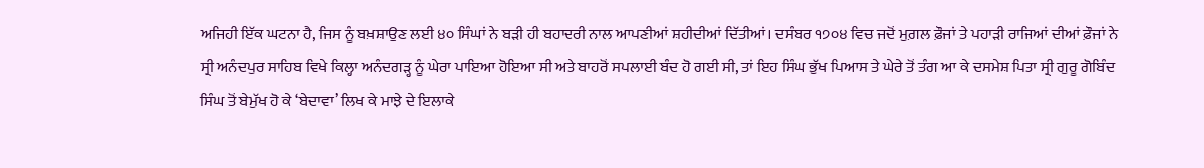ਅਜਿਹੀ ਇੱਕ ਘਟਨਾ ਹੈ, ਜਿਸ ਨੂੰ ਬਖ਼ਸ਼ਾਉਣ ਲਈ ੪੦ ਸਿੰਘਾਂ ਨੇ ਬੜੀ ਹੀ ਬਹਾਦਰੀ ਨਾਲ ਆਪਣੀਆਂ ਸ਼ਹੀਦੀਆਂ ਦਿੱਤੀਆਂ। ਦਸੰਬਰ ੧੭੦੪ ਵਿਚ ਜਦੋਂ ਮੁਗ਼ਲ ਫ਼ੌਜਾਂ ਤੇ ਪਹਾੜੀ ਰਾਜਿਆਂ ਦੀਆਂ ਫ਼ੌਜਾਂ ਨੇ ਸ੍ਰੀ ਅਨੰਦਪੁਰ ਸਾਹਿਬ ਵਿਖੇ ਕਿਲ੍ਹਾ ਅਨੰਦਗੜ੍ਹ ਨੂੰ ਘੇਰਾ ਪਾਇਆ ਹੋਇਆ ਸੀ ਅਤੇ ਬਾਹਰੋਂ ਸਪਲਾਈ ਬੰਦ ਹੋ ਗਈ ਸੀ, ਤਾਂ ਇਹ ਸਿੰਘ ਭੁੱਖ ਪਿਆਸ ਤੇ ਘੇਰੇ ਤੋਂ ਤੰਗ ਆ ਕੇ ਦਸਮੇਸ਼ ਪਿਤਾ ਸ੍ਰੀ ਗੁਰੂ ਗੋਬਿੰਦ ਸਿੰਘ ਤੋਂ ਬੇਮੁੱਖ ਹੋ ਕੇ ‘ਬੇਦਾਵਾ’ ਲਿਖ ਕੇ ਮਾਝੇ ਦੇ ਇਲਾਕੇ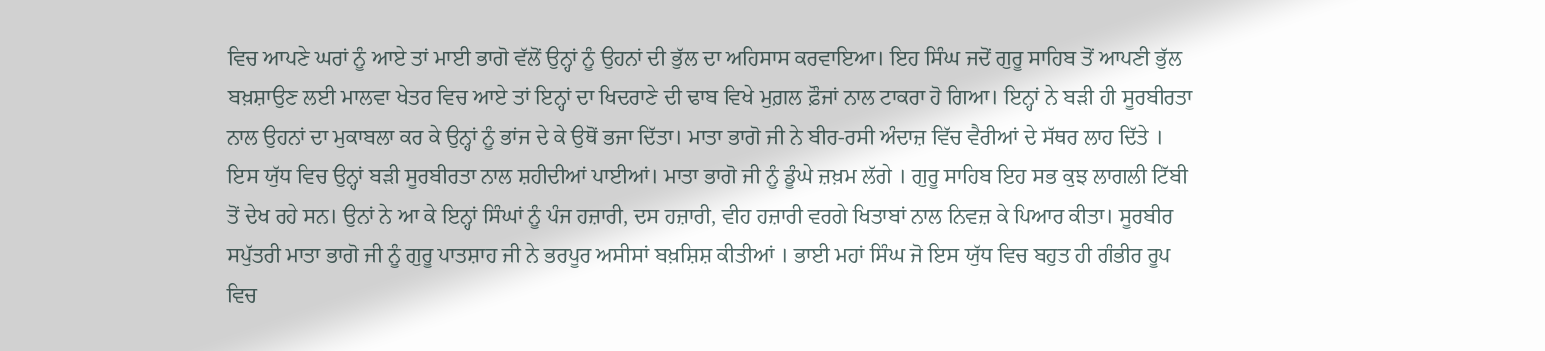ਵਿਚ ਆਪਣੇ ਘਰਾਂ ਨੂੰ ਆਏ ਤਾਂ ਮਾਈ ਭਾਗੋ ਵੱਲੋਂ ਉਨ੍ਹਾਂ ਨੂੰ ਉਹਨਾਂ ਦੀ ਭੁੱਲ ਦਾ ਅਹਿਸਾਸ ਕਰਵਾਇਆ। ਇਹ ਸਿੰਘ ਜਦੋਂ ਗੁਰੂ ਸਾਹਿਬ ਤੋਂ ਆਪਣੀ ਭੁੱਲ ਬਖ਼ਸ਼ਾਉਣ ਲਈ ਮਾਲਵਾ ਖੇਤਰ ਵਿਚ ਆਏ ਤਾਂ ਇਨ੍ਹਾਂ ਦਾ ਖਿਦਰਾਣੇ ਦੀ ਢਾਬ ਵਿਖੇ ਮੁਗ਼ਲ ਫ਼ੌਜਾਂ ਨਾਲ ਟਾਕਰਾ ਹੋ ਗਿਆ। ਇਨ੍ਹਾਂ ਨੇ ਬੜੀ ਹੀ ਸੂਰਬੀਰਤਾ ਨਾਲ ਉਹਨਾਂ ਦਾ ਮੁਕਾਬਲਾ ਕਰ ਕੇ ਉਨ੍ਹਾਂ ਨੂੰ ਭਾਂਜ ਦੇ ਕੇ ਉਥੋਂ ਭਜਾ ਦਿੱਤਾ। ਮਾਤਾ ਭਾਗੋ ਜੀ ਨੇ ਬੀਰ-ਰਸੀ ਅੰਦਾਜ਼ ਵਿੱਚ ਵੈਰੀਆਂ ਦੇ ਸੱਥਰ ਲਾਹ ਦਿੱਤੇ । ਇਸ ਯੁੱਧ ਵਿਚ ਉਨ੍ਹਾਂ ਬੜੀ ਸੂਰਬੀਰਤਾ ਨਾਲ ਸ਼ਹੀਦੀਆਂ ਪਾਈਆਂ। ਮਾਤਾ ਭਾਗੋ ਜੀ ਨੂੰ ਡੂੰਘੇ ਜ਼ਖ਼ਮ ਲੱਗੇ । ਗੁਰੂ ਸਾਹਿਬ ਇਹ ਸਭ ਕੁਝ ਲਾਗਲੀ ਟਿੱਬੀ ਤੋਂ ਦੇਖ ਰਹੇ ਸਨ। ਉਨਾਂ ਨੇ ਆ ਕੇ ਇਨ੍ਹਾਂ ਸਿੰਘਾਂ ਨੂੰ ਪੰਜ ਹਜ਼ਾਰੀ, ਦਸ ਹਜ਼ਾਰੀ, ਵੀਹ ਹਜ਼ਾਰੀ ਵਰਗੇ ਖਿਤਾਬਾਂ ਨਾਲ ਨਿਵਜ਼ ਕੇ ਪਿਆਰ ਕੀਤਾ। ਸੂਰਬੀਰ ਸਪੁੱਤਰੀ ਮਾਤਾ ਭਾਗੋ ਜੀ ਨੂੰ ਗੁਰੂ ਪਾਤਸ਼ਾਹ ਜੀ ਨੇ ਭਰਪੂਰ ਅਸੀਸਾਂ ਬਖ਼ਸ਼ਿਸ਼ ਕੀਤੀਆਂ । ਭਾਈ ਮਹਾਂ ਸਿੰਘ ਜੋ ਇਸ ਯੁੱਧ ਵਿਚ ਬਹੁਤ ਹੀ ਗੰਭੀਰ ਰੂਪ ਵਿਚ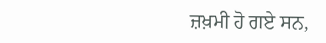ਜ਼ਖ਼ਮੀ ਹੋ ਗਏ ਸਨ,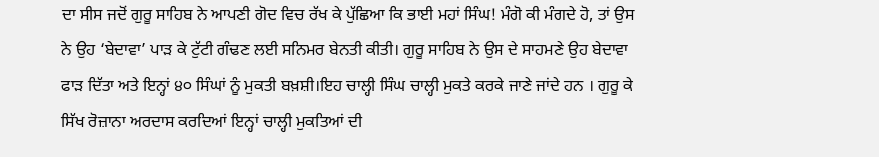ਦਾ ਸੀਸ ਜਦੋਂ ਗੁਰੂ ਸਾਹਿਬ ਨੇ ਆਪਣੀ ਗੋਦ ਵਿਚ ਰੱਖ ਕੇ ਪੁੱਛਿਆ ਕਿ ਭਾਈ ਮਹਾਂ ਸਿੰਘ! ਮੰਗੋ ਕੀ ਮੰਗਦੇ ਹੋ, ਤਾਂ ਉਸ ਨੇ ਉਹ ‘ਬੇਦਾਵਾ’ ਪਾੜ ਕੇ ਟੁੱਟੀ ਗੰਢਣ ਲਈ ਸਨਿਮਰ ਬੇਨਤੀ ਕੀਤੀ। ਗੁਰੂ ਸਾਹਿਬ ਨੇ ਉਸ ਦੇ ਸਾਹਮਣੇ ਉਹ ਬੇਦਾਵਾ ਫਾੜ ਦਿੱਤਾ ਅਤੇ ਇਨ੍ਹਾਂ ੪੦ ਸਿੰਘਾਂ ਨੂੰ ਮੁਕਤੀ ਬਖ਼ਸ਼ੀ।ਇਹ ਚਾਲ੍ਹੀ ਸਿੰਘ ਚਾਲ੍ਹੀ ਮੁਕਤੇ ਕਰਕੇ ਜਾਣੇ ਜਾਂਦੇ ਹਨ । ਗੁਰੂ ਕੇ ਸਿੱਖ ਰੋਜ਼ਾਨਾ ਅਰਦਾਸ ਕਰਦਿਆਂ ਇਨ੍ਹਾਂ ਚਾਲ੍ਹੀ ਮੁਕਤਿਆਂ ਦੀ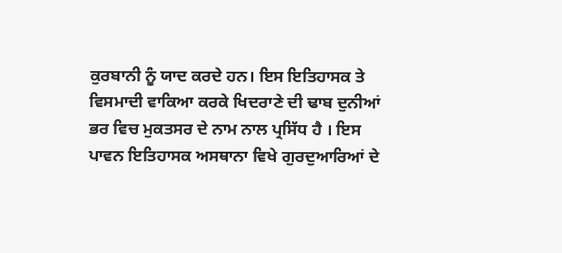ਕੁਰਬਾਨੀ ਨੂੰ ਯਾਦ ਕਰਦੇ ਹਨ। ਇਸ ਇਤਿਹਾਸਕ ਤੇ ਵਿਸਮਾਦੀ ਵਾਕਿਆ ਕਰਕੇ ਖਿਦਰਾਣੇ ਦੀ ਢਾਬ ਦੁਨੀਆਂ ਭਰ ਵਿਚ ਮੁਕਤਸਰ ਦੇ ਨਾਮ ਨਾਲ ਪ੍ਰਸਿੱਧ ਹੈ । ਇਸ ਪਾਵਨ ਇਤਿਹਾਸਕ ਅਸਥਾਨਾ ਵਿਖੇ ਗੁਰਦੁਆਰਿਆਂ ਦੇ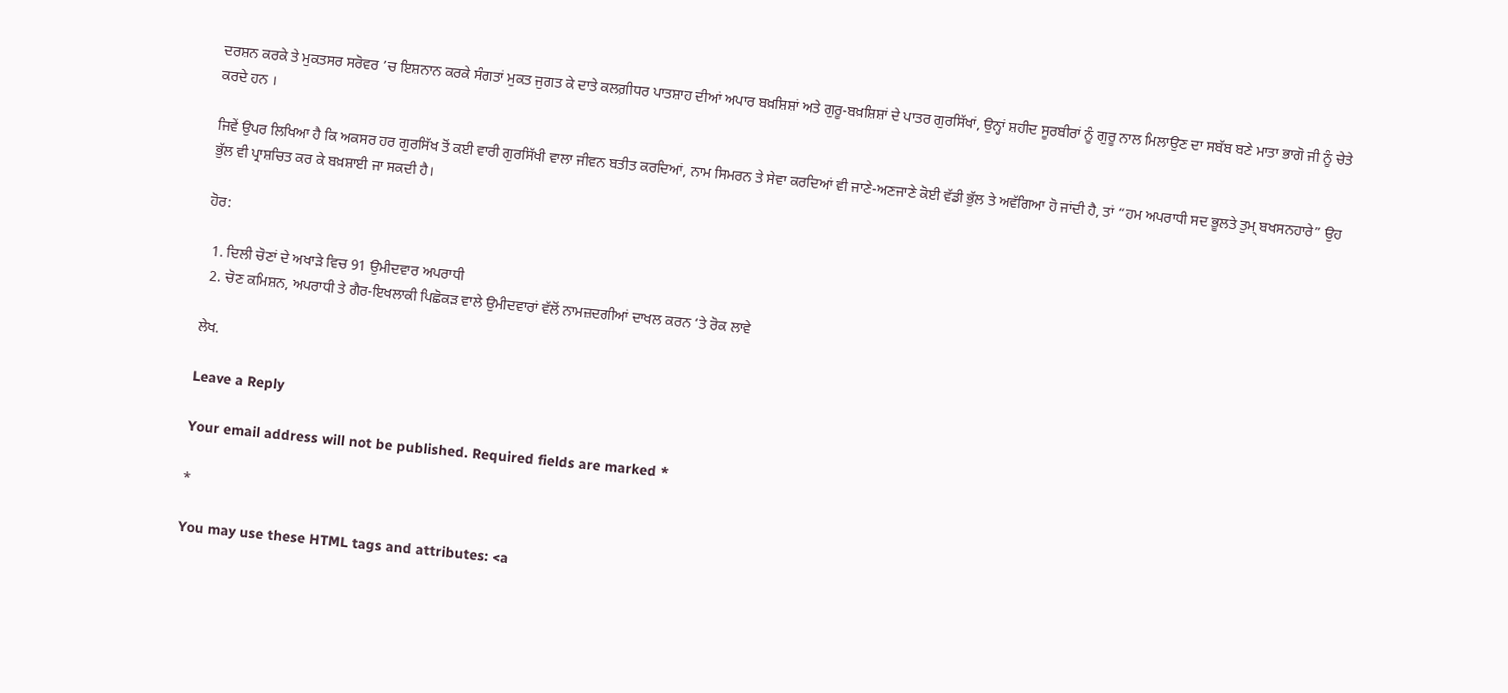ਦਰਸ਼ਨ ਕਰਕੇ ਤੇ ਮੁਕਤਸਰ ਸਰੋਵਰ ’ਚ ਇਸ਼ਨਾਨ ਕਰਕੇ ਸੰਗਤਾਂ ਮੁਕਤ ਜੁਗਤ ਕੇ ਦਾਤੇ ਕਲਗ਼ੀਧਰ ਪਾਤਸ਼ਾਹ ਦੀਆਂ ਅਪਾਰ ਬਖ਼ਸ਼ਿਸ਼ਾਂ ਅਤੇ ਗੁਰੂ-ਬਖ਼ਸ਼ਿਸ਼ਾਂ ਦੇ ਪਾਤਰ ਗੁਰਸਿੱਖਾਂ, ਉਨ੍ਹਾਂ ਸ਼ਹੀਦ ਸੂਰਬੀਰਾਂ ਨੂੰ ਗੁਰੂ ਨਾਲ ਮਿਲਾਉਣ ਦਾ ਸਬੱਬ ਬਣੇ ਮਾਤਾ ਭਾਗੋ ਜੀ ਨੂੰ ਚੇਤੇ ਕਰਦੇ ਹਨ ।

ਜਿਵੇਂ ਉਪਰ ਲਿਖਿਆ ਹੈ ਕਿ ਅਕਸਰ ਹਰ ਗੁਰਸਿੱਖ ਤੋਂ ਕਈ ਵਾਰੀ ਗੁਰਸਿੱਖੀ ਵਾਲਾ ਜੀਵਨ ਬਤੀਤ ਕਰਦਿਆਂ, ਨਾਮ ਸਿਮਰਨ ਤੇ ਸੇਵਾ ਕਰਦਿਆਂ ਵੀ ਜਾਣੇ-ਅਣਜਾਣੇ ਕੋਈ ਵੱਡੀ ਭੁੱਲ ਤੇ ਅਵੱਗਿਆ ਹੋ ਜਾਂਦੀ ਹੈ, ਤਾਂ “ਹਮ ਅਪਰਾਧੀ ਸਦ ਭੂਲਤੇ ਤੁਮ੍‍ ਬਖਸਨਹਾਰੇ” ਉਹ ਭੁੱਲ ਵੀ ਪ੍ਰਾਸ਼ਚਿਤ ਕਰ ਕੇ ਬਖ਼ਸ਼ਾਈ ਜਾ ਸਕਦੀ ਹੈ।

ਹੋਰ:

  1. ਦਿਲੀ ਚੋਣਾਂ ਦੇ ਅਖਾੜੇ ਵਿਚ 91 ਉਮੀਦਵਾਰ ਅਪਰਾਧੀ
  2. ਚੋਣ ਕਮਿਸ਼ਨ, ਅਪਰਾਧੀ ਤੇ ਗੈਰ-ਇਖਲਾਕੀ ਪਿਛੋਕੜ ਵਾਲੇ ਉਮੀਦਵਾਰਾਂ ਵੱਲੋਂ ਨਾਮਜ਼ਦਗੀਆਂ ਦਾਖਲ ਕਰਨ ‘ਤੇ ਰੋਕ ਲਾਵੇ

ਲੇਖ.

Leave a Reply

Your email address will not be published. Required fields are marked *

*

You may use these HTML tags and attributes: <a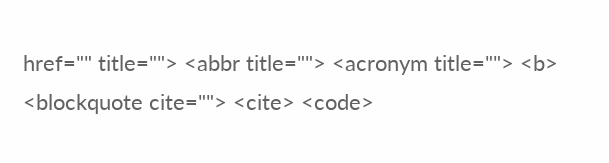href="" title=""> <abbr title=""> <acronym title=""> <b> <blockquote cite=""> <cite> <code>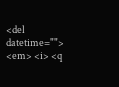<del datetime=""> <em> <i> <q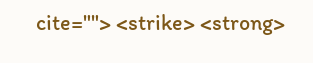cite=""> <strike> <strong>